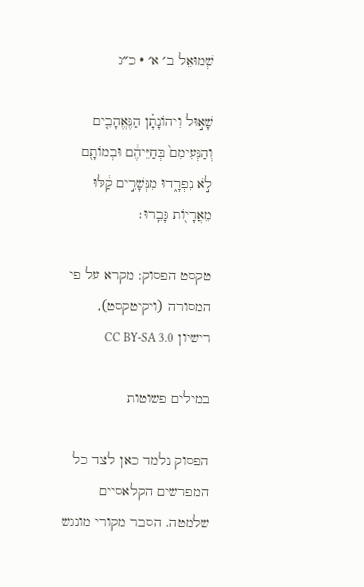שְׁמוּאֵל ב׳ א׳ · כ״ג

שָׁא֣וּל וִיהוֹנָתָ֗ן הַנֶּאֱהָבִ֤ים וְהַנְּעִימִם֙ בְּחַיֵּיהֶ֔ם וּבְמוֹתָ֖ם לֹ֣א נִפְרָ֑דוּ מִנְּשָׁרִ֣ים קַ֔לּוּ מֵאֲרָי֖וֹת גָּבֵֽרוּ׃

טקסט הפסוק: מקרא על פי המסורה (ויקיטקסט), רישיון CC BY-SA 3.0

במילים פשוטות

הפסוק נלמד כאן לצד כל המפרשים הקלאסיים שלמטה. הסבר מקורי מונגש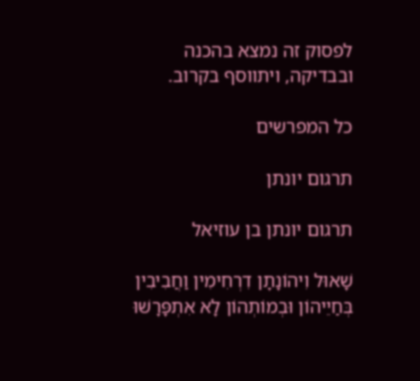לפסוק זה נמצא בהכנה ובבדיקה, ויתווסף בקרוב.

כל המפרשים

תרגום יונתן

תרגום יונתן בן עוזיאל

שָׁאוּל וִיהוֹנָתָן דִרְחִימִין וַחֲבִיבִין בְּחַיֵיהוֹן וּבְמוֹתְהוֹן לָא אִתְפָּרָשׁוּ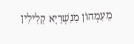מֵעִמְהוֹן מִנִשְׁרַיָא קַלִילִין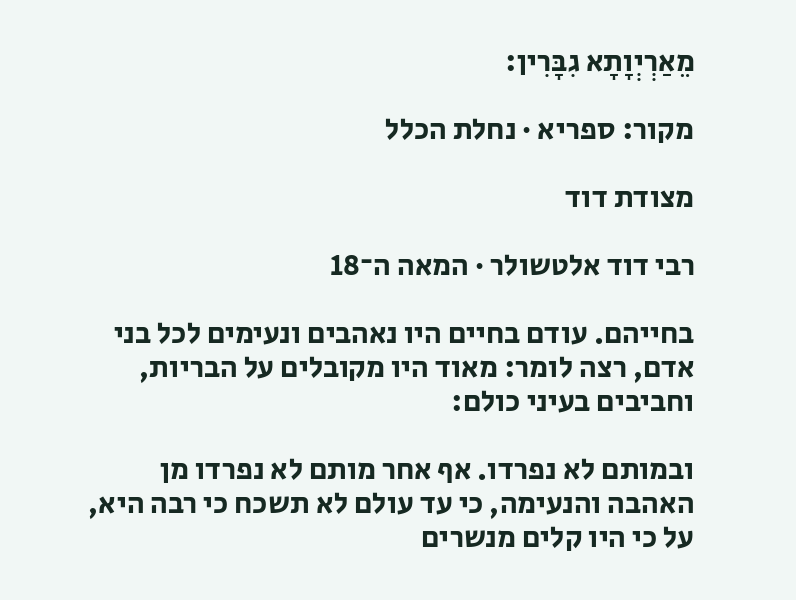מֵאַרְיְוָתָא גִבָּרִין:

מקור: ספריא · נחלת הכלל

מצודת דוד

רבי דוד אלטשולר · המאה ה־18

בחייהם. עודם בחיים היו נאהבים ונעימים לכל בני אדם, רצה לומר: מאוד היו מקובלים על הבריות, וחביבים בעיני כולם:

ובמותם לא נפרדו. אף אחר מותם לא נפרדו מן האהבה והנעימה, כי עד עולם לא תשכח כי רבה היא, על כי היו קלים מנשרים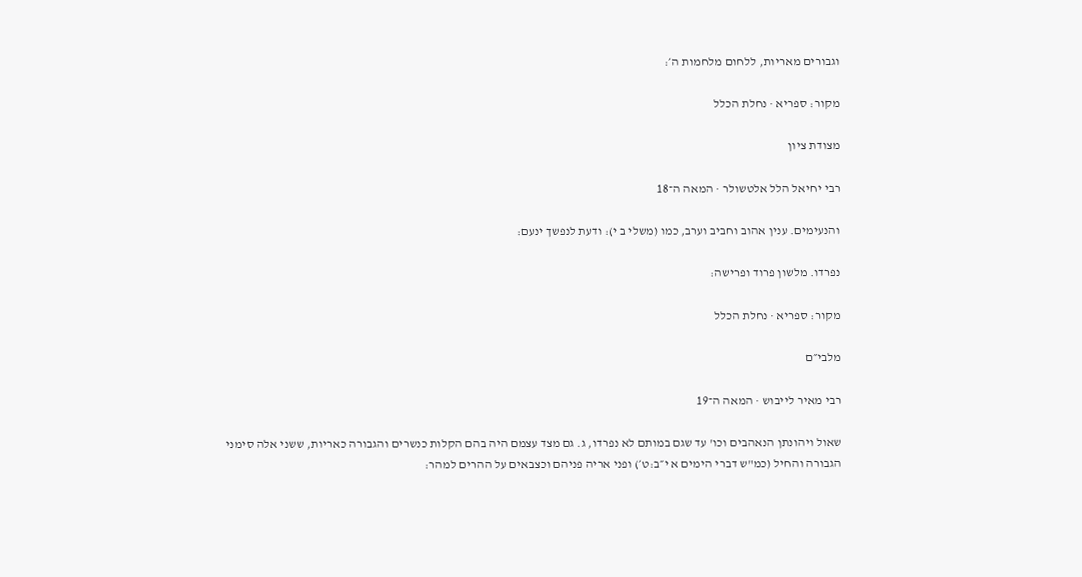וגבורים מאריות, ללחום מלחמות ה׳:

מקור: ספריא · נחלת הכלל

מצודת ציון

רבי יחיאל הלל אלטשולר · המאה ה־18

והנעימים. ענין אהוב וחביב וערב, כמו (משלי ב י): ודעת לנפשך ינעם:

נפרדו. מלשון פרוד ופרישה:

מקור: ספריא · נחלת הכלל

מלבי״ם

רבי מאיר לייבוש · המאה ה־19

שאול ויהונתן הנאהבים וכו' עד שגם במותם לא נפרדו, ג. גם מצד עצמם היה בהם הקלות כנשרים והגבורה כאריות, ששני אלה סימני הגבורה והחיל (כמ"ש דברי הימים א י״ב:ט׳) ופני אריה פניהם וכצבאים על ההרים למהר: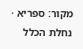מקור: ספריא · נחלת הכלל